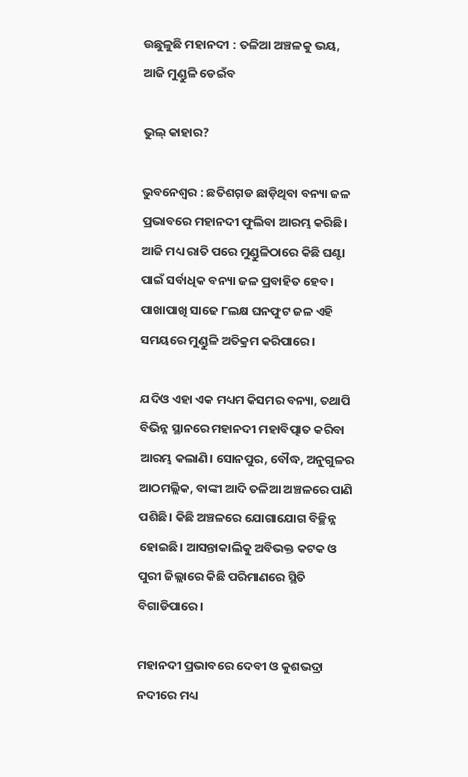ଉଛୁଳୁଛି ମହାନଦୀ : ତଳିଆ ଅଞ୍ଚଳକୁ ଭୟ, ଆଜି ମୁଣ୍ଡୁଳି ଡେଇଁବ

ଭୁଲ୍‌ କାହାର?

ଭୁବନେଶ୍ୱର : ଛତିଶଗ଼ଡ ଛାଡ଼ିଥିବା ବନ୍ୟା ଜଳ ପ୍ରଭାବରେ ମହାନଦୀ ଫୁଲିବା ଆରମ୍ଭ କରିଛି। ଆଜି ମଧ୍ୟ ରାତି ପରେ ମୁଣ୍ଡୁଳିଠାରେ କିଛି ଘଣ୍ଟା ପାଇଁ ସର୍ବାଧିକ ବନ୍ୟା ଜଳ ପ୍ରବାହିତ ହେବ। ପାଖାପାଖି ସାଢେ ୮ଲକ୍ଷ ଘନଫୁଟ ଜଳ ଏହି ସମୟରେ ମୁଣ୍ଡୁଳି ଅତିକ୍ରମ କରିପାରେ।

ଯଦିଓ ଏହା ଏକ ମଧ୍ୟମ କିସମର ବନ୍ୟା, ତଥାପି ବିଭିନ୍ନ ସ୍ଥାନରେ ମହାନଦୀ ମହାବିତ୍ପାତ କରିବା ଆରମ୍ଭ କଲାଣି। ସୋନପୁର, ବୌଦ୍ଧ, ଅନୁଗୁଳର ଆଠମଲ୍ଲିକ, ବାଙ୍କୀ ଆଦି ତଳିଆ ଅଞ୍ଚଳରେ ପାଣି ପଶିଛି। କିଛି ଅଞ୍ଚଳରେ ଯୋଗାଯୋଗ ବିଚ୍ଛିନ୍ନ ହୋଇଛି। ଆସନ୍ତାକାଲିକୁ ଅବିଭକ୍ତ କଟକ ଓ ପୁରୀ ଜିଲ୍ଲାରେ କିଛି ପରିମାଣରେ ସ୍ଥିତି ବିଗାଡିପାରେ।

ମହାନଦୀ ପ୍ରଭାବରେ ଦେବୀ ଓ କୁଶଭଦ୍ରା ନଦୀରେ ମଧ୍ୟ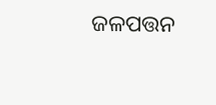ଜଳପତ୍ତନ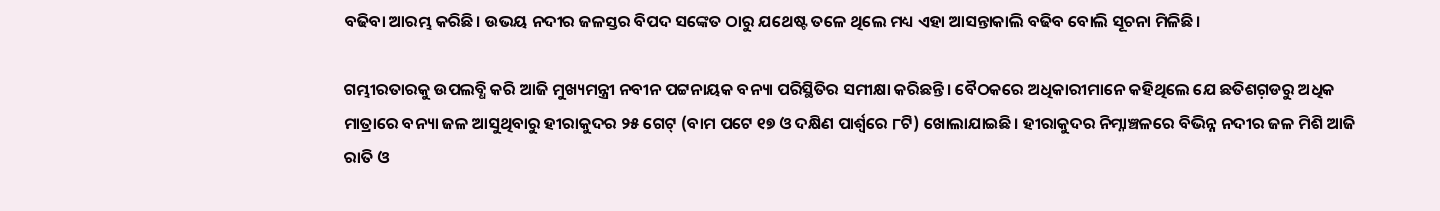ବଢିବା ଆରମ୍ଭ କରିଛି। ଉଭୟ ନଦୀର ଜଳସ୍ତର ବିପଦ ସଙ୍କେତ ଠାରୁ ଯଥେଷ୍ଟ ତଳେ ଥିଲେ ମଧ୍ୟ ଏହା ଆସନ୍ତାକାଲି ବଢିବ ବୋଲି ସୂଚନା ମିଳିଛି।

ଗମ୍ଭୀରତାରକୁ ଉପଲବ୍ଧି କରି ଆଜି ମୁଖ୍ୟମନ୍ତ୍ରୀ ନବୀନ ପଟ୍ଟନାୟକ ବନ୍ୟା ପରିସ୍ଥିତିର ସମୀକ୍ଷା କରିଛନ୍ତି। ବୈଠକରେ ଅଧିକାରୀମାନେ କହିଥିଲେ ଯେ ଛତିଶଗ଼ଡରୁ ଅଧିକ ମାତ୍ରାରେ ବନ୍ୟା ଜଳ ଆସୁଥିବାରୁ ହୀରାକୁଦର ୨୫ ଗେଟ୍‌ (ବାମ ପଟେ ୧୭ ଓ ଦକ୍ଷିଣ ପାର୍ଶ୍ୱରେ ୮ଟି) ଖୋଲାଯାଇଛି। ହୀରାକୁଦର ନିମ୍ନାଞ୍ଚଳରେ ବିଭିନ୍ନ ନଦୀର ଜଳ ମିଶି ଆଜି ରାତି ଓ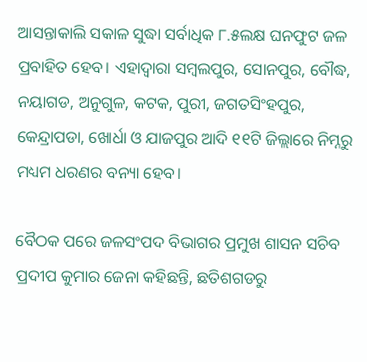ଆସନ୍ତାକାଲି ସକାଳ ସୁଦ୍ଧା ସର୍ବାଧିକ ୮.୫ଲକ୍ଷ ଘନଫୁଟ ଜଳ ପ୍ରବାହିତ ହେବ। ଏହାଦ୍ୱାରା ସମ୍ବଲପୁର, ସୋନପୁର, ବୌଦ୍ଧ, ନୟାଗଡ, ଅନୁଗୁଳ, କଟକ, ପୁରୀ, ଜଗତସିଂହପୁର, କେନ୍ଦ୍ରାପଡା, ଖୋର୍ଧା ଓ ଯାଜପୁର ଆଦି ୧୧ଟି ଜିଲ୍ଲାରେ ନିମ୍ନରୁ ମଧ୍ୟମ ଧରଣର ବନ୍ୟା ହେବ।

ବୈଠକ ପରେ ଜଳସଂପଦ ବିଭାଗର ପ୍ରମୁଖ ଶାସନ ସଚିବ ପ୍ରଦୀପ କୁମାର ଜେନା କହିଛନ୍ତି, ଛତିଶଗଡରୁ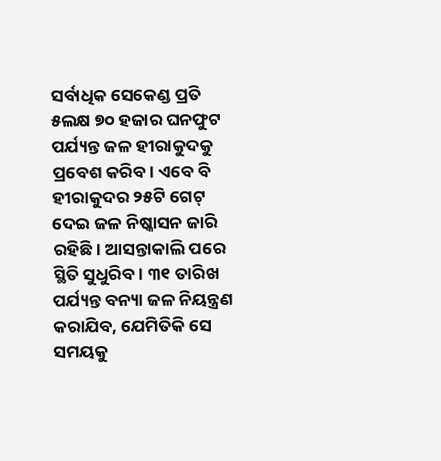ସର୍ବାଧିକ ସେକେଣ୍ଡ ପ୍ରତି ୫ଲକ୍ଷ ୭୦ ହଜାର ଘନଫୁଟ ପର୍ଯ୍ୟନ୍ତ ଜଳ ହୀରାକୁଦକୁ ପ୍ରବେଶ କରିବ। ଏବେ ବି ହୀରାକୁଦର ୨୫ଟି ଗେଟ୍‌ ଦେଇ ଜଳ ନିଷ୍କାସନ ଜାରି ରହିଛି। ଆସନ୍ତାକାଲି ପରେ ସ୍ଥିତି ସୁଧୁରିବ। ୩୧ ତାରିଖ ପର୍ଯ୍ୟନ୍ତ ବନ୍ୟା ଜଳ ନିୟନ୍ତ୍ରଣ କରାଯିବ, ଯେମିତିକି ସେ ସମୟକୁ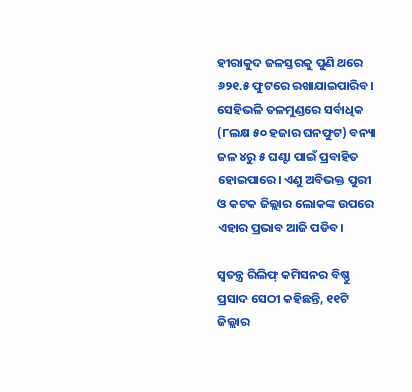ହୀରାକୁଦ ଜଳସ୍ତରକୁ ପୁଣି ଥରେ ୬୨୧.୫ ଫୁଟରେ ରଖାଯାଇପାରିବ। ସେହିଭଳି ତଳମୁଣ୍ଡରେ ସର୍ବାଧିକ (୮ଲକ୍ଷ ୫୦ ହଜାର ଘନଫୁଟ) ବନ୍ୟା ଜଳ ୪ରୁ ୫ ଘଣ୍ଟା ପାଇଁ ପ୍ରବାହିତ ହୋଇପାରେ। ଏଣୁ ଅବିଭକ୍ତ ପୁରୀ ଓ କଟକ ଜିଲ୍ଲାର ଲୋକଙ୍କ ଉପରେ ଏହାର ପ୍ରଭାବ ଆଜି ପଡିବ।

ସ୍ୱତନ୍ତ୍ର ରିଲିଫ୍‌ କମିସନର ବିଷ୍ଣୁ ପ୍ରସାଦ ସେଠୀ କହିଛନ୍ତି, ୧୧ଟି ଜିଲ୍ଲାର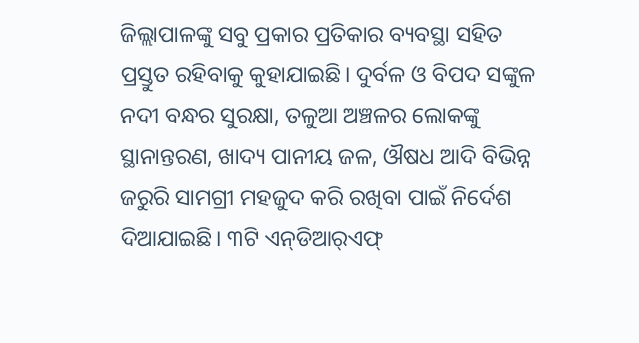ଜିଲ୍ଲାପାଳଙ୍କୁ ସବୁ ପ୍ରକାର ପ୍ରତିକାର ବ୍ୟବସ୍ଥା ସହିତ ପ୍ରସ୍ତୁତ ରହିବାକୁ କୁହାଯାଇଛି। ଦୁର୍ବଳ ଓ ବିପଦ ସଙ୍କୁଳ ନଦୀ ବନ୍ଧର ସୁରକ୍ଷା, ତଳୁଆ ଅଞ୍ଚଳର ଲୋକଙ୍କୁ ସ୍ଥାନାନ୍ତରଣ, ଖାଦ୍ୟ ପାନୀୟ ଜଳ, ଔଷଧ ଆଦି ବିଭିନ୍ନ ଜରୁରି ସାମଗ୍ରୀ ମହଜୁଦ କରି ରଖିବା ପାଇଁ ନିର୍ଦେଶ ଦିଆଯାଇଛି। ୩ଟି ଏନ୍‌ଡିଆର୍‌ଏଫ୍‌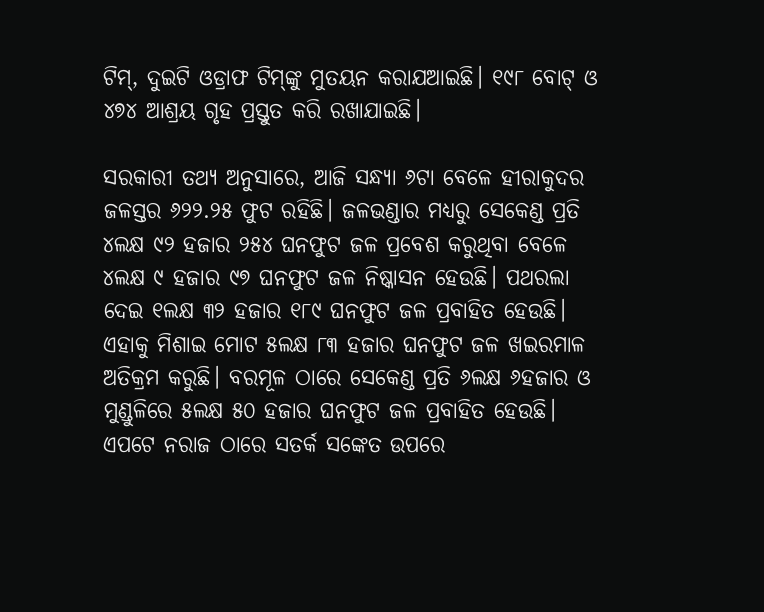ଟିମ୍‌, ଦୁଇଟି ଓଡ୍ରାଫ ଟିମ୍‌ଙ୍କୁ ମୁତୟନ କରାଯଆଇଛି। ୧୯୮ ବୋଟ୍‌ ଓ ୪୭୪ ଆଶ୍ରୟ ଗୃହ ପ୍ରସ୍ତୁତ କରି ରଖାଯାଇଛି।

ସରକାରୀ ତଥ୍ୟ ଅନୁସାରେ, ଆଜି ସନ୍ଧ୍ୟା ୬ଟା ବେଳେ ହୀରାକୁଦର ଜଳସ୍ତର ୬୨୨.୨୫ ଫୁଟ ରହିଛି। ଜଳଭଣ୍ଡାର ମଧ୍ୟରୁ ସେକେଣ୍ଡ ପ୍ରତି ୪ଲକ୍ଷ ୯୨ ହଜାର ୨୫୪ ଘନଫୁଟ ଜଳ ପ୍ରବେଶ କରୁଥିବା ବେଳେ ୪ଲକ୍ଷ ୯ ହଜାର ୯୭ ଘନଫୁଟ ଜଳ ନିଷ୍କାସନ ହେଉଛି। ପଥରଲା ଦେଇ ୧ଲକ୍ଷ ୩୨ ହଜାର ୧୮୯ ଘନଫୁଟ ଜଳ ପ୍ରବାହିତ ହେଉଛି। ଏହାକୁ ମିଶାଇ ମୋଟ ୫ଲକ୍ଷ ୮୩ ହଜାର ଘନଫୁଟ ଜଳ ଖଇରମାଳ ଅତିକ୍ରମ କରୁଛି। ବରମୂଳ ଠାରେ ସେକେଣ୍ଡ ପ୍ରତି ୬ଲକ୍ଷ ୬ହଜାର ଓ ମୁଣ୍ଡୁଳିରେ ୫ଲକ୍ଷ ୫୦ ହଜାର ଘନଫୁଟ ଜଳ ପ୍ରବାହିତ ହେଉଛି। ଏପଟେ ନରାଜ ଠାରେ ସତର୍କ ସଙ୍କେତ ଉପରେ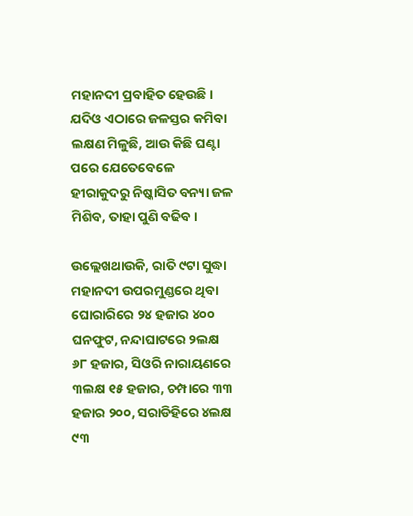ମହାନଦୀ ପ୍ରବାହିତ ହେଉଛି। ଯଦିଓ ଏଠାରେ ଜଳସ୍ତର କମିବା ଲକ୍ଷଣ ମିଳୁଛି, ଆଉ କିଛି ଘଣ୍ଟା ପରେ ଯେତେବେଳେ ହୀରାକୁଦରୁ ନିଷ୍କାସିତ ବନ୍ୟା ଜଳ ମିଶିବ, ତାହା ପୁଣି ବଢିବ।

ଉଲ୍ଲେଖଥାଉକି, ରାତି ୯ଟା ସୁଦ୍ଧା ମହାନଦୀ ଉପରମୁଣ୍ଡରେ ଥିବା ଘୋରାରିରେ ୨୪ ହଜାର ୪୦୦ ଘନଫୁଟ, ନନ୍ଦାଘାଟରେ ୨ଲକ୍ଷ ୬୮ ହଜାର, ସିଓରି ନାରାୟଣରେ ୩ଲକ୍ଷ ୧୫ ହଜାର, ଚମ୍ପାରେ ୩୩ ହଜାର ୨୦୦, ସରାଡିହିରେ ୪ଲକ୍ଷ ୯୩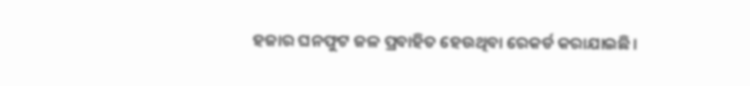ହଜାର ଘନଫୁଟ ଜଳ ପ୍ରବାହିତ ହେଉଥିବା ରେକର୍ଡ କରାଯାଇଛି।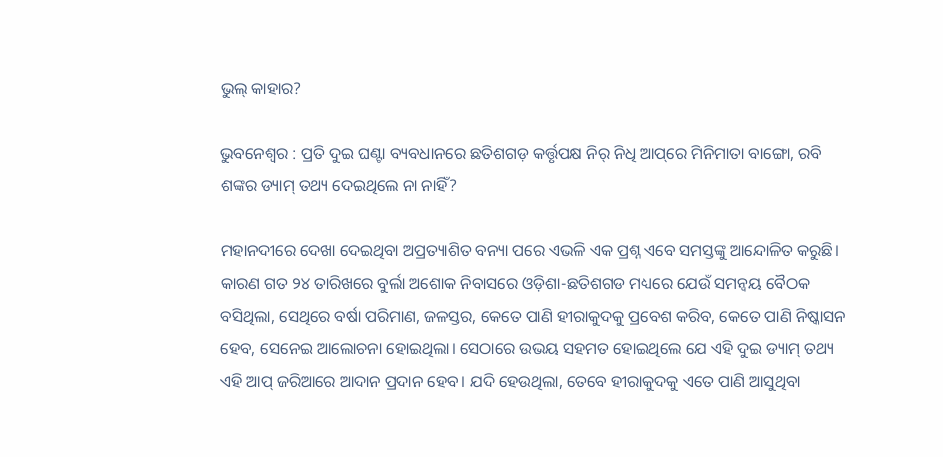ଭୁଲ୍‌ କାହାର?

ଭୁବନେଶ୍ୱର : ପ୍ରତି ଦୁଇ ଘଣ୍ଟା ବ୍ୟବଧାନରେ ଛତିଶଗଡ଼ କର୍ତ୍ତୃପକ୍ଷ ନିର୍‌ ନିଧି ଆପ୍‌ରେ ମିନିମାତା ବାଙ୍ଗୋ, ରବି ଶଙ୍କର ଡ୍ୟାମ୍‌ ତଥ୍ୟ ଦେଇଥିଲେ ନା ନାହିଁ?

ମହାନଦୀରେ ଦେଖା ଦେଇଥିବା ଅପ୍ରତ୍ୟାଶିତ ବନ୍ୟା ପରେ ଏଭଳି ଏକ ପ୍ରଶ୍ନ ଏବେ ସମସ୍ତଙ୍କୁ ଆନ୍ଦୋଳିତ କରୁଛି। କାରଣ ଗତ ୨୪ ତାରିଖରେ ବୁର୍ଲା ଅଶୋକ ନିବାସରେ ଓଡ଼ିଶା-ଛତିଶଗଡ ମଧ୍ୟରେ ଯେଉଁ ସମନ୍ଵୟ ବୈଠକ ବସିଥିଲା, ସେଥିରେ ବର୍ଷା ପରିମାଣ, ଜଳସ୍ତର, କେତେ ପାଣି ହୀରାକୁଦକୁ ପ୍ରବେଶ କରିବ, କେତେ ପାଣି ନିଷ୍କାସନ ହେବ, ସେନେଇ ଆଲୋଚନା ହୋଇଥିଲା। ସେଠାରେ ଉଭୟ ସହମତ ହୋଇଥିଲେ ଯେ ଏହି ଦୁଇ ଡ୍ୟାମ୍‌ ତଥ୍ୟ ଏହି ଆପ୍‌ ଜରିଆରେ ଆଦାନ ପ୍ରଦାନ ହେବ। ଯଦି ହେଉଥିଲା, ତେବେ ହୀରାକୁଦକୁ ଏତେ ପାଣି ଆସୁଥିବା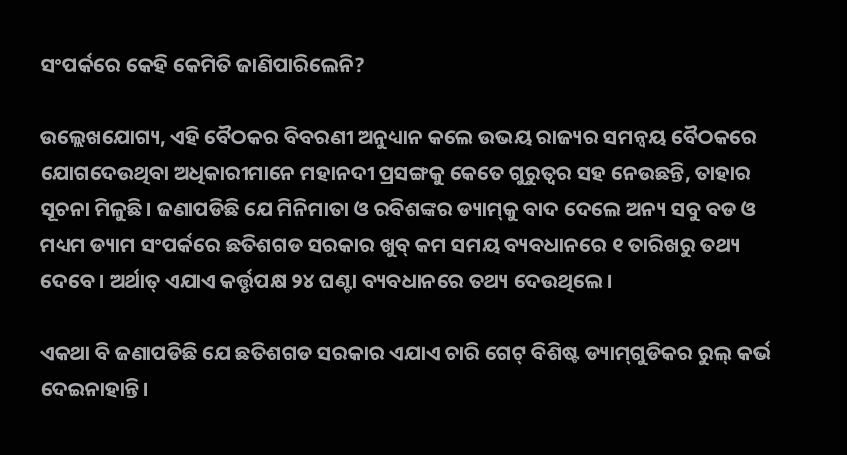ସଂପର୍କରେ କେହି କେମିତି ଜାଣିପାରିଲେନି?

ଉଲ୍ଲେଖଯୋଗ୍ୟ, ଏହି ବୈଠକର ବିବରଣୀ ଅନୁଧ୍ୟାନ କଲେ ଉଭୟ ରାଜ୍ୟର ସମନ୍ଵୟ ବୈଠକରେ ଯୋଗଦେଉଥିବା ଅଧିକାରୀମାନେ ମହାନଦୀ ପ୍ରସଙ୍ଗକୁ କେତେ ଗୁରୁତ୍ୱର ସହ ନେଉଛନ୍ତି, ତାହାର ସୂଚନା ମିଳୁଛି। ଜଣାପଡିଛି ଯେ ମିନିମାତା ଓ ରବିଶଙ୍କର ଡ୍ୟାମ୍‌କୁ ବାଦ ଦେଲେ ଅନ୍ୟ ସବୁ ବଡ ଓ ମଧ୍ୟମ ଡ୍ୟାମ ସଂପର୍କରେ ଛତିଶଗଡ ସରକାର ଖୁବ୍‌ କମ ସମୟ ବ୍ୟବଧାନରେ ୧ ତାରିଖରୁ ତଥ୍ୟ ଦେବେ। ଅର୍ଥାତ୍‌ ଏଯାଏ କର୍ତ୍ତୃପକ୍ଷ ୨୪ ଘଣ୍ଟା ବ୍ୟବଧାନରେ ତଥ୍ୟ ଦେଉଥିଲେ।

ଏକଥା ବି ଜଣାପଡିଛି ଯେ ଛତିଶଗଡ ସରକାର ଏଯାଏ ଚାରି ଗେଟ୍‌ ବିଶିଷ୍ଟ ଡ୍ୟାମ୍‌ଗୁଡିକର ରୁଲ୍‌ କର୍ଭ ଦେଇନାହାନ୍ତି।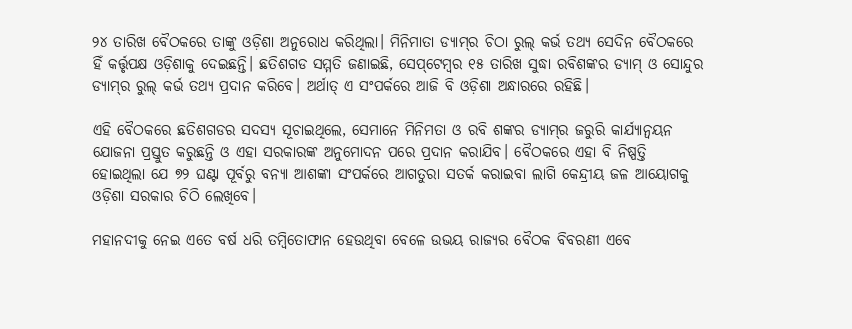୨୪ ତାରିଖ ବୈଠକରେ ତାଙ୍କୁ ଓଡ଼ିଶା ଅନୁରୋଧ କରିଥିଲା। ମିନିମାତା ଡ୍ୟାମ୍‌ର ଚିଠା ରୁଲ୍‌ କର୍ଭ ତଥ୍ୟ ସେଦିନ ବୈଠକରେ ହିଁ କର୍ତ୍ତୃପକ୍ଷ ଓଡ଼ିଶାକୁ ଦେଇଛନ୍ତି। ଛତିଶଗଡ ସମ୍ମତି ଜଣାଇଛି, ସେପ୍‌ଟେମ୍ବର ୧୫ ତାରିଖ ସୁଦ୍ଧା ରବିଶଙ୍କର ଡ୍ୟାମ୍‌ ଓ ସୋନ୍ଦୁର ଡ୍ୟାମ୍‌ର ରୁଲ୍‌ କର୍ଭ ତଥ୍ୟ ପ୍ରଦାନ କରିବେ। ଅର୍ଥାତ୍‌ ଏ ସଂପର୍କରେ ଆଜି ବି ଓଡ଼ିଶା ଅନ୍ଧାରରେ ରହିଛି।

ଏହି ବୈଠକରେ ଛତିଶଗଡର ସଦସ୍ୟ ସୂଚାଇଥିଲେ, ସେମାନେ ମିନିମତା ଓ ରବି ଶଙ୍କର ଡ୍ୟାମ୍‌ର ଜରୁରି କାର୍ଯ୍ୟାନ୍ଵୟନ ଯୋଜନା ପ୍ରସ୍ତୁତ କରୁଛନ୍ତି ଓ ଏହା ସରକାରଙ୍କ ଅନୁମୋଦନ ପରେ ପ୍ରଦାନ କରାଯିବ। ବୈଠକରେ ଏହା ବି ନିଷ୍ପତ୍ତି ହୋଇଥିଲା ଯେ ୭୨ ଘଣ୍ଟା ପୂର୍ବରୁ ବନ୍ୟା ଆଶଙ୍କା ସଂପର୍କରେ ଆଗତୁରା ସତର୍କ କରାଇବା ଲାଗି କେନ୍ଦ୍ରୀୟ ଜଳ ଆୟୋଗକୁ ଓଡ଼ିଶା ସରକାର ଚିଠି ଲେଖିବେ।

ମହାନଦୀକୁ ନେଇ ଏତେ ବର୍ଷ ଧରି ତମ୍ବିତୋଫାନ ହେଉଥିବା ବେଳେ ଉଭୟ ରାଜ୍ୟର ବୈଠକ ବିବରଣୀ ଏବେ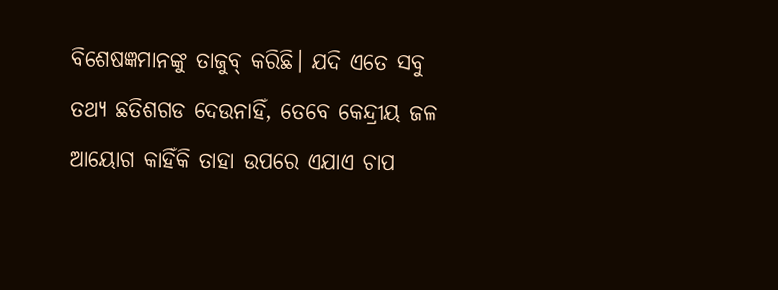ବିଶେଷଜ୍ଞମାନଙ୍କୁ ତାଜୁବ୍‌ କରିଛି। ଯଦି ଏତେ ସବୁ ତଥ୍ୟ ଛତିଶଗଡ ଦେଉନାହିଁ, ତେବେ କେନ୍ଦ୍ରୀୟ ଜଳ ଆୟୋଗ କାହିଁକି ତାହା ଉପରେ ଏଯାଏ ଚାପ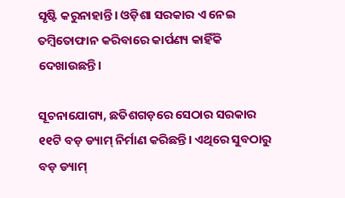ସୃଷ୍ଟି କରୁନାହାନ୍ତି। ଓଡ଼ିଶା ସରକାର ଏ ନେଇ ତମ୍ବିତୋଫାନ କରିବାରେ କାର୍ପଣ୍ୟ କାହିଁକି ଦେଖାଉଛନ୍ତି।

ସୂଚନାଯୋଗ୍ୟ, ଛତିଶଗଡ଼ରେ ସେଠାର ସରକାର ୧୧ଟି ବଡ଼ ଡ୍ୟାମ୍‌ ନିର୍ମାଣ କରିଛନ୍ତି। ଏଥିରେ ସୁବଠାରୁ ବଡ଼ ଡ୍ୟାମ୍‌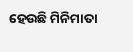ହେଉଛି ମିନିମାତା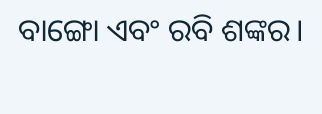ବାଙ୍ଗୋ ଏବଂ ରବି ଶଙ୍କର।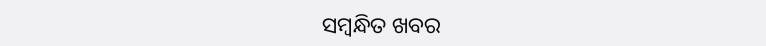ସମ୍ବନ୍ଧିତ ଖବର